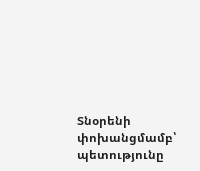Տնօրենի փոխանցմամբ՝ պետությունը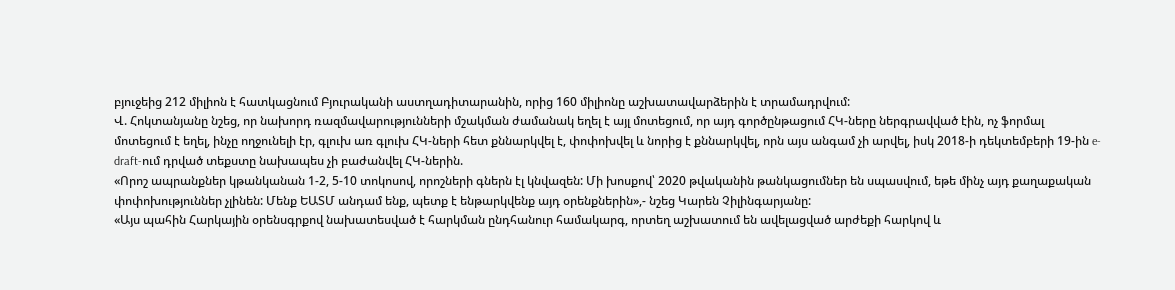բյուջեից 212 միլիոն է հատկացնում Բյուրականի աստղադիտարանին, որից 160 միլիոնը աշխատավարձերին է տրամադրվում:
Վ. Հոկտանյանը նշեց, որ նախորդ ռազմավարությունների մշակման ժամանակ եղել է այլ մոտեցում, որ այդ գործընթացում ՀԿ-ները ներգրավված էին, ոչ ֆորմալ մոտեցում է եղել, ինչը ողջունելի էր, գլուխ առ գլուխ ՀԿ-ների հետ քննարկվել է, փոփոխվել և նորից է քննարկվել, որն այս անգամ չի արվել, իսկ 2018-ի դեկտեմբերի 19-ին e-draft-ում դրված տեքստը նախապես չի բաժանվել ՀԿ-ներին.
«Որոշ ապրանքներ կթանկանան 1-2, 5-10 տոկոսով, որոշների գներն էլ կնվազեն: Մի խոսքով՝ 2020 թվականին թանկացումներ են սպասվում, եթե մինչ այդ քաղաքական փոփոխություններ չլինեն: Մենք ԵԱՏՄ անդամ ենք, պետք է ենթարկվենք այդ օրենքներին»,- նշեց Կարեն Չիլինգարյանը:
«Այս պահին Հարկային օրենսգրքով նախատեսված է հարկման ընդհանուր համակարգ, որտեղ աշխատում են ավելացված արժեքի հարկով և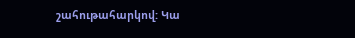շահութահարկով: Կա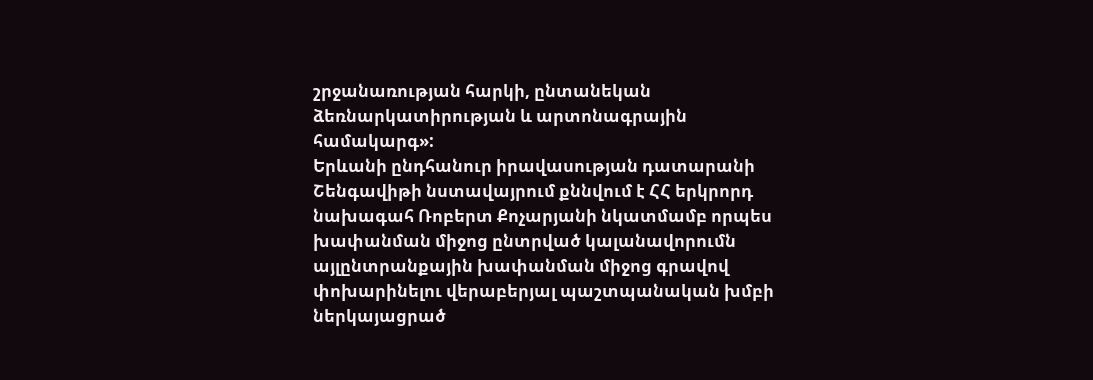շրջանառության հարկի, ընտանեկան ձեռնարկատիրության և արտոնագրային համակարգ»:
Երևանի ընդհանուր իրավասության դատարանի Շենգավիթի նստավայրում քննվում է ՀՀ երկրորդ նախագահ Ռոբերտ Քոչարյանի նկատմամբ որպես խափանման միջոց ընտրված կալանավորումն այլընտրանքային խափանման միջոց գրավով փոխարինելու վերաբերյալ պաշտպանական խմբի ներկայացրած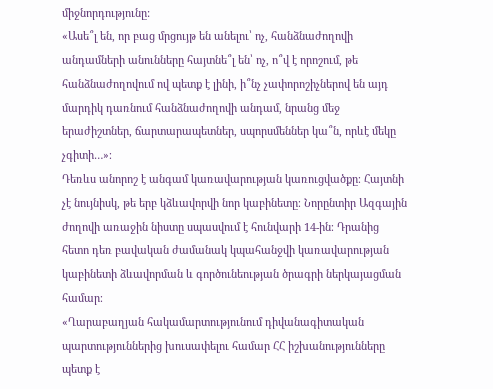միջնորդությունը:
«Ասե՞լ են, որ բաց մրցույթ են անելու՝ ոչ, հանձնաժողովի անդամների անունները հայտնե՞լ են՝ ոչ, ո՞վ է որոշում, թե հանձնաժողովում ով պետք է լինի, ի՞նչ չափորոշիչներով են այդ մարդիկ դառնում հանձնաժողովի անդամ, նրանց մեջ երաժիշտներ, ճարտարապետներ, սպորսմեններ կա՞ն, որևէ մեկը չգիտի…»։
Դեռևս անորոշ է անգամ կառավարության կառուցվածքը։ Հայտնի չէ նույնիսկ, թե երբ կձևավորվի նոր կաբինետը։ Նորընտիր Ազգային ժողովի առաջին նիստը սպասվում է հունվարի 14-ին։ Դրանից հետո դեռ բավական ժամանակ կպահանջվի կառավարության կաբինետի ձևավորման և գործունեության ծրագրի ներկայացման համար։
«Ղարաբաղյան հակամարտությունում դիվանագիտական պարտություններից խուսափելու համար ՀՀ իշխանությունները պետք է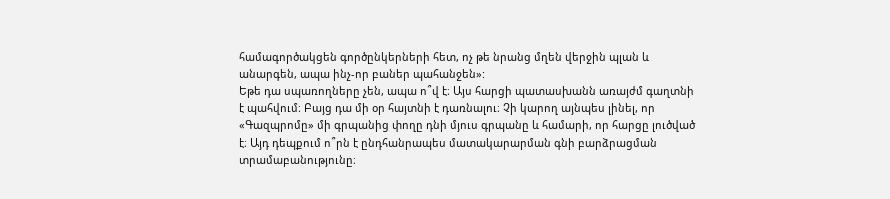համագործակցեն գործընկերների հետ, ոչ թե նրանց մղեն վերջին պլան և անարգեն, ապա ինչ-որ բաներ պահանջեն»:
Եթե դա սպառողները չեն, ապա ո՞վ է։ Այս հարցի պատասխանն առայժմ գաղտնի է պահվում։ Բայց դա մի օր հայտնի է դառնալու։ Չի կարող այնպես լինել, որ «Գազպրոմը» մի գրպանից փողը դնի մյուս գրպանը և համարի, որ հարցը լուծված է։ Այդ դեպքում ո՞րն է ընդհանրապես մատակարարման գնի բարձրացման տրամաբանությունը։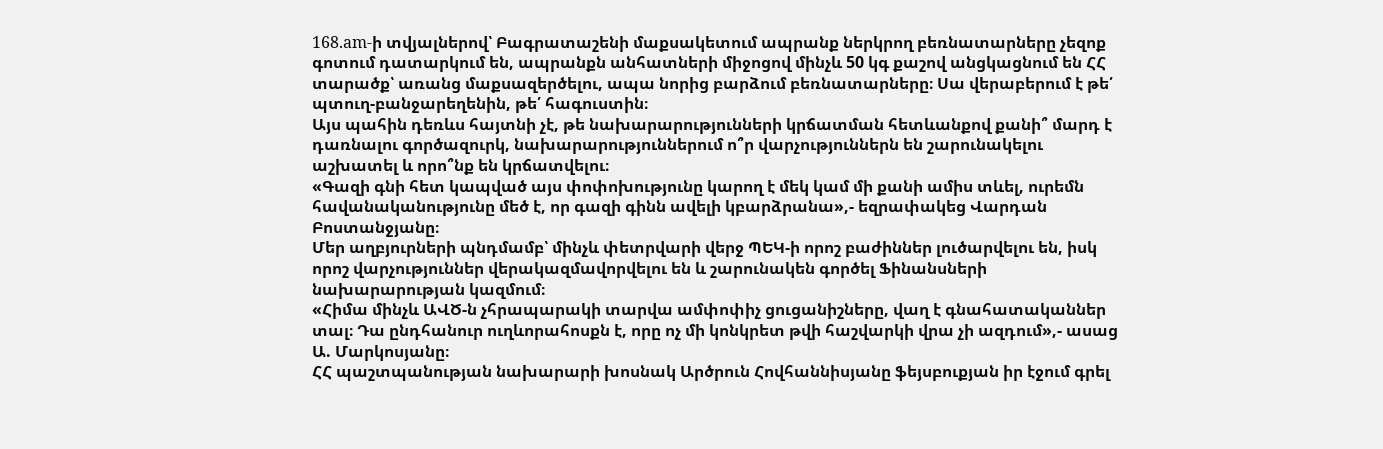168.am-ի տվյալներով՝ Բագրատաշենի մաքսակետում ապրանք ներկրող բեռնատարները չեզոք գոտում դատարկում են, ապրանքն անհատների միջոցով մինչև 50 կգ քաշով անցկացնում են ՀՀ տարածք՝ առանց մաքսազերծելու, ապա նորից բարձում բեռնատարները։ Սա վերաբերում է թե՛ պտուղ-բանջարեղենին, թե՛ հագուստին։
Այս պահին դեռևս հայտնի չէ, թե նախարարությունների կրճատման հետևանքով քանի՞ մարդ է դառնալու գործազուրկ, նախարարություններում ո՞ր վարչություններն են շարունակելու աշխատել և որո՞նք են կրճատվելու։
«Գազի գնի հետ կապված այս փոփոխությունը կարող է մեկ կամ մի քանի ամիս տևել, ուրեմն հավանականությունը մեծ է, որ գազի գինն ավելի կբարձրանա»,- եզրափակեց Վարդան Բոստանջյանը։
Մեր աղբյուրների պնդմամբ՝ մինչև փետրվարի վերջ ՊԵԿ-ի որոշ բաժիններ լուծարվելու են, իսկ որոշ վարչություններ վերակազմավորվելու են և շարունակեն գործել Ֆինանսների նախարարության կազմում։
«Հիմա մինչև ԱՎԾ-ն չհրապարակի տարվա ամփոփիչ ցուցանիշները, վաղ է գնահատականներ տալ։ Դա ընդհանուր ուղևորահոսքն է, որը ոչ մի կոնկրետ թվի հաշվարկի վրա չի ազդում»,- ասաց Ա. Մարկոսյանը։
ՀՀ պաշտպանության նախարարի խոսնակ Արծրուն Հովհաննիսյանը ֆեյսբուքյան իր էջում գրել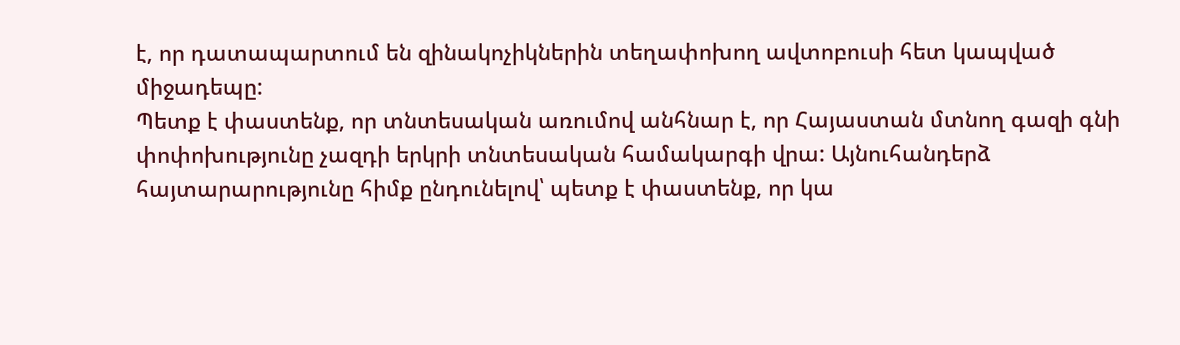է, որ դատապարտում են զինակոչիկներին տեղափոխող ավտոբուսի հետ կապված միջադեպը:
Պետք է փաստենք, որ տնտեսական առումով անհնար է, որ Հայաստան մտնող գազի գնի փոփոխությունը չազդի երկրի տնտեսական համակարգի վրա: Այնուհանդերձ հայտարարությունը հիմք ընդունելով՝ պետք է փաստենք, որ կա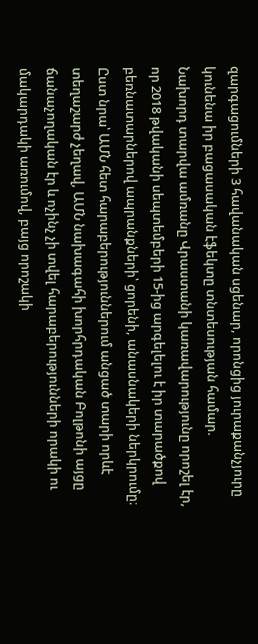զարգացումների 3 հավանական սցենար, որոնցից յուրաքանչյուրը կունենա իր բացասական էֆեկտը տնտեսության համար.
Նախորդ տարվա ամռանը Վրաստանի կառավարությունը որոշել էր, որ 2018 թվականի սեպտեմբերի 15-ից արգելելու է իր տարածքով բեռնատարներով ապրանքների՝ ցորենի, անասնակերի ներկրումը։
Ըստ նրա՝ ԱՄՆ հետ հարաբերություններում անցած տարի որևէ տեղաշարժ չեղավ, ԱՄՆ նախագահի խորհրդական Բոլթոնի այցը ճանաչողական էր և ոչինչ չի տվել հարաբերությունների որակի ու մակարդակի առումով, բայց որոշակի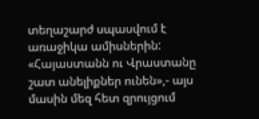տեղաշարժ սպասվում է առաջիկա ամիսներին:
«Հայաստանն ու Վրաստանը շատ անելիքներ ունեն»,- այս մասին մեզ հետ զրույցում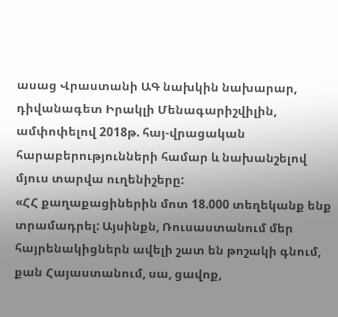ասաց Վրաստանի ԱԳ նախկին նախարար, դիվանագետ Իրակլի Մենագարիշվիլին, ամփոփելով 2018թ. հայ-վրացական հարաբերությունների համար և նախանշելով մյուս տարվա ուղենիշերը:
«ՀՀ քաղաքացիներին մոտ 18.000 տեղեկանք ենք տրամադրել: Այսինքն, Ռուսաստանում մեր հայրենակիցներն ավելի շատ են թոշակի գնում, քան Հայաստանում, սա, ցավոք,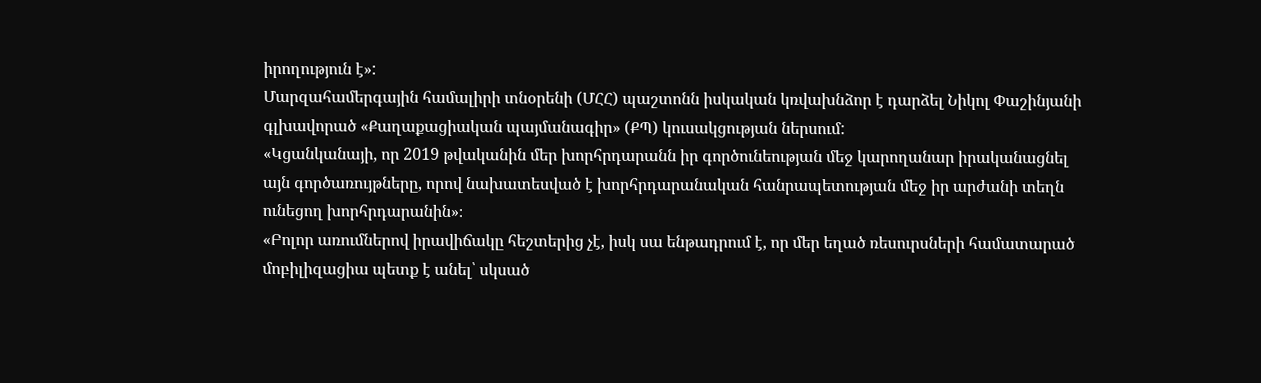իրողություն է»:
Մարզահամերգային համալիրի տնօրենի (ՄՀՀ) պաշտոնն իսկական կռվախնձոր է դարձել Նիկոլ Փաշինյանի գլխավորած «Քաղաքացիական պայմանագիր» (ՔՊ) կուսակցության ներսում:
«Կցանկանայի, որ 2019 թվականին մեր խորհրդարանն իր գործունեության մեջ կարողանար իրականացնել այն գործառույթները, որով նախատեսված է խորհրդարանական հանրապետության մեջ իր արժանի տեղն ունեցող խորհրդարանին»։
«Բոլոր առումներով իրավիճակը հեշտերից չէ, իսկ սա ենթադրում է, որ մեր եղած ռեսուրսների համատարած մոբիլիզացիա պետք է անել՝ սկսած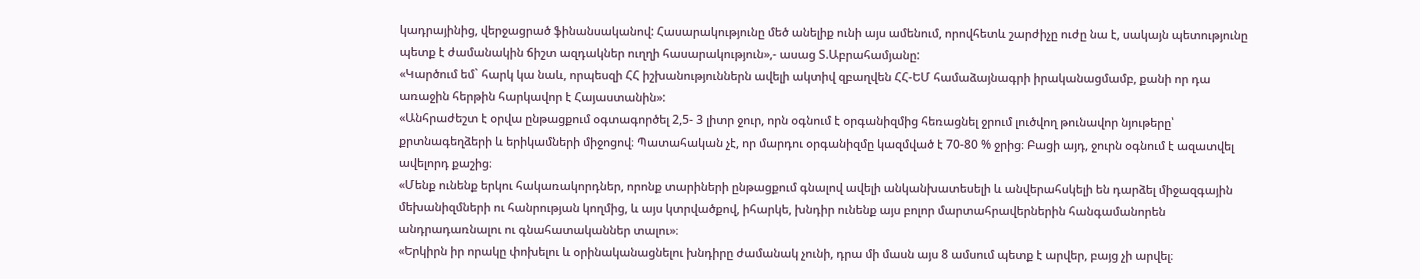կադրայինից, վերջացրած ֆինանսականով: Հասարակությունը մեծ անելիք ունի այս ամենում, որովհետև շարժիչը ուժը նա է, սակայն պետությունը պետք է ժամանակին ճիշտ ազդակներ ուղղի հասարակություն»,- ասաց Տ.Աբրահամյանը:
«Կարծում եմ` հարկ կա նաև, որպեսզի ՀՀ իշխանություններն ավելի ակտիվ զբաղվեն ՀՀ-ԵՄ համաձայնագրի իրականացմամբ, քանի որ դա առաջին հերթին հարկավոր է Հայաստանին»:
«Անհրաժեշտ է օրվա ընթացքում օգտագործել 2,5- 3 լիտր ջուր, որն օգնում է օրգանիզմից հեռացնել ջրում լուծվող թունավոր նյութերը՝ քրտնագեղձերի և երիկամների միջոցով։ Պատահական չէ, որ մարդու օրգանիզմը կազմված է 70-80 % ջրից։ Բացի այդ, ջուրն օգնում է ազատվել ավելորդ քաշից։
«Մենք ունենք երկու հակառակորդներ, որոնք տարիների ընթացքում գնալով ավելի անկանխատեսելի և անվերահսկելի են դարձել միջազգային մեխանիզմների ու հանրության կողմից, և այս կտրվածքով, իհարկե, խնդիր ունենք այս բոլոր մարտահրավերներին հանգամանորեն անդրադառնալու ու գնահատականներ տալու»։
«Երկիրն իր որակը փոխելու և օրինականացնելու խնդիրը ժամանակ չունի, դրա մի մասն այս 8 ամսում պետք է արվեր, բայց չի արվել։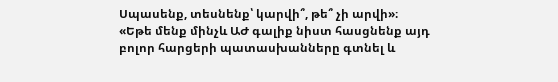Սպասենք, տեսնենք՝ կարվի՞, թե՞ չի արվի»։
«Եթե մենք մինչև ԱԺ գալիք նիստ հասցնենք այդ բոլոր հարցերի պատասխանները գտնել և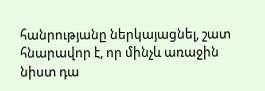հանրությանը ներկայացնել, շատ հնարավոր է, որ մինչև առաջին նիստ դա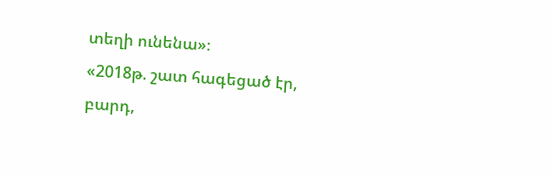տեղի ունենա»։
«2018թ. շատ հագեցած էր, բարդ,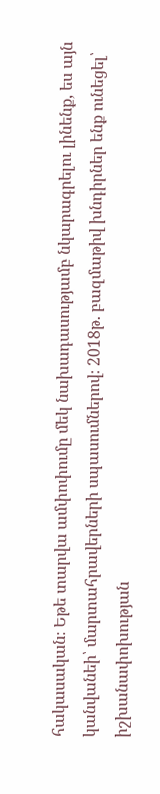հակասական։ Եթե տարվա ամփոփումը մեկ նախադասությամբ նկարագրելու լինենք, ես այն կանվանեի՝ մարտահրավերների սպասումներով։ 2018թ. բազմաթիվ խնդիրներ ենք ունեցել՝ իշխանափոխության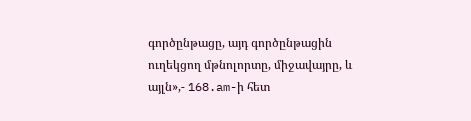գործընթացը, այդ գործընթացին ուղեկցող մթնոլորտը, միջավայրը, և այլն»,- 168.am-ի հետ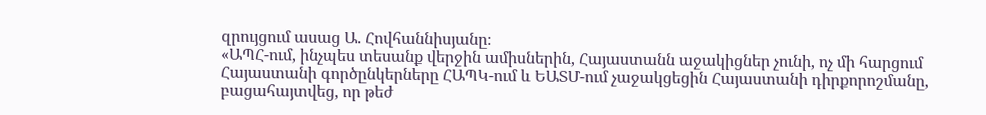զրույցում ասաց Ա. Հովհաննիսյանը։
«ԱՊՀ-ում, ինչպես տեսանք վերջին ամիսներին, Հայաստանն աջակիցներ չունի, ոչ մի հարցում Հայաստանի գործընկերները ՀԱՊԿ-ում և ԵԱՏՄ-ում չաջակցեցին Հայաստանի դիրքորոշմանը, բացահայտվեց, որ թեժ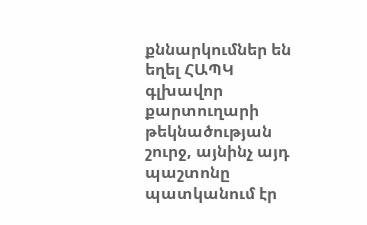քննարկումներ են եղել ՀԱՊԿ գլխավոր քարտուղարի թեկնածության շուրջ, այնինչ այդ պաշտոնը պատկանում էր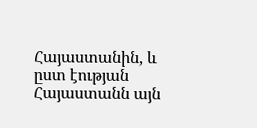Հայաստանին, և ըստ էության Հայաստանն այն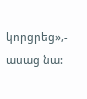կորցրեց»,- ասաց նա: